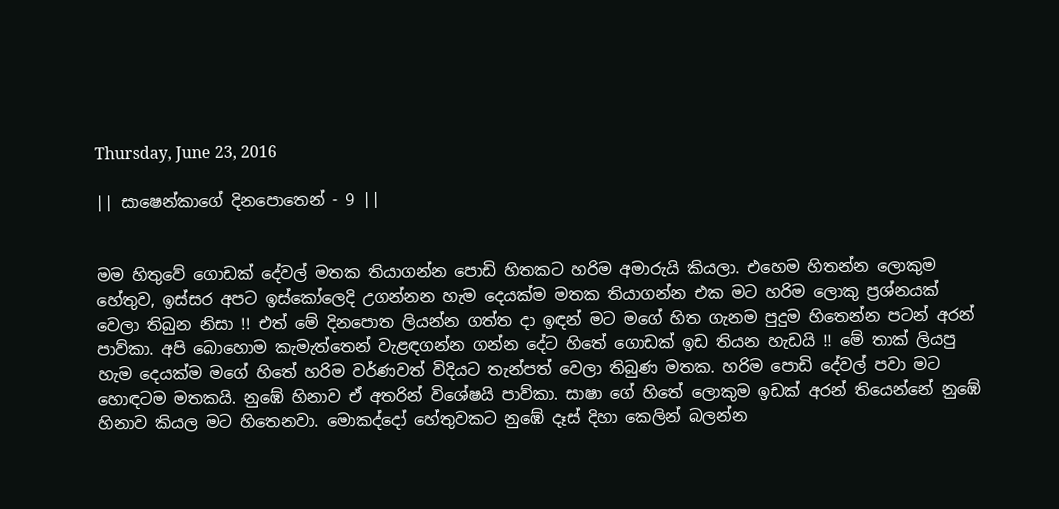Thursday, June 23, 2016

|| සාෂෙන්කාගේ දිනපොතෙන් - 9 ||


මම හිතුවේ ගොඩක් දේවල් මතක තියාගන්න පොඩි හිතකට හරිම අමාරුයි කියලා. එහෙම හිතන්න ලොකුම හේතුව, ඉස්සර අපට ඉස්කෝලෙදි උගන්නන හැම දෙයක්ම මතක තියාගන්න එක මට හරිම ලොකු ප්‍රශ්නයක් වෙලා තිබුන නිසා !! එත් මේ දිනපොත ලියන්න ගත්ත දා ඉඳන් මට මගේ හිත ගැනම පුදුම හිතෙන්න පටන් අරන් පාව්කා. අපි බොහොම කැමැත්තෙන් වැළඳගන්න ගන්න දේට හිතේ ගොඩක් ඉඩ තියන හැඩයි !! මේ තාක් ලියපු හැම දෙයක්ම මගේ හිතේ හරිම වර්ණවත් විදියට තැන්පත් වෙලා තිබුණ මතක. හරිම පොඩි දේවල් පවා මට හොඳටම මතකයි. නුඹේ හිනාව ඒ අතරින් විශේෂයි පාව්කා. සාෂා ගේ හිතේ ලොකුම ඉඩක් අරන් තියෙන්නේ නුඹේ හිනාව කියල මට හිතෙනවා. මොකද්දෝ හේතුවකට නුඹේ දෑස් දිහා කෙලින් බලන්න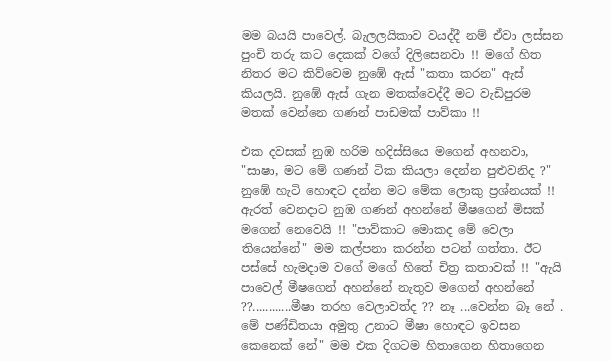මම බයයි පාවෙල්. බැලලයිකාව වයද්දී නම් ඒවා ලස්සන පුංචි තරු කට දෙකක් වගේ දිලිසෙනවා !! මගේ හිත නිතර මට කිව්වෙම නුඹේ ඇස් "කතා කරන" ඇස් කියලයි. නුඹේ ඇස් ගැන මතක්වෙද්දී මට වැඩිපුරම මතක් වෙන්නෙ ගණන් පාඩමක් පාව්කා !!

එක දවසක් නුඹ හරිම හදිස්සියෙ මගෙන් අහනවා, "සාෂා, මට මේ ගණන් ටික කියලා දෙන්න පුළුවනිද ?" නුඹේ හැටි හොඳට දන්න මට මේක ලොකු ප්‍රශ්නයක් !! ඇරත් වෙනදාට නුඹ ගණන් අහන්නේ මීෂගෙන් මිසක් මගෙන් නෙවෙයි !! "පාව්කාට මොකද මේ වෙලා තියෙන්නේ" මම කල්පනා කරන්න පටන් ගත්තා. ඊට පස්සේ හැමදාම වගේ මගේ හිතේ චිත්‍ර කතාවක් !! "ඇයි පාවෙල් මීෂගෙන් අහන්නේ නැතුව මගෙන් අහන්නේ ??............මීෂා තරහ වෙලාවත්ද ?? නෑ ...වෙන්න බෑ නේ . මේ පණ්ඩිතයා අමුතු උනාට මීෂා හොඳට ඉවසන කෙනෙක් නේ" මම එක දිගටම හිතාගෙන හිතාගෙන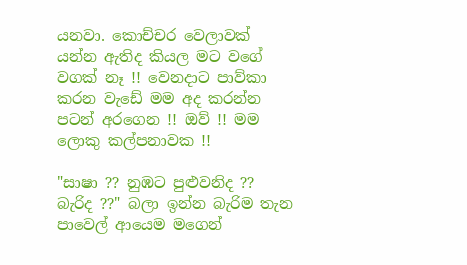යනවා. කොච්චර වෙලාවක් යන්න ඇතිද කියල මට වගේ වගක් නෑ !! වෙනදාට පාව්කා කරන වැඩේ මම අද කරන්න පටන් අරගෙන !! ඔව් !! මම ලොකු කල්පනාවක !!

"සාෂා ?? නුඹට පුළුවනිද ?? බැරිද ??" බලා ඉන්න බැරිම තැන පාවෙල් ආයෙම මගෙන්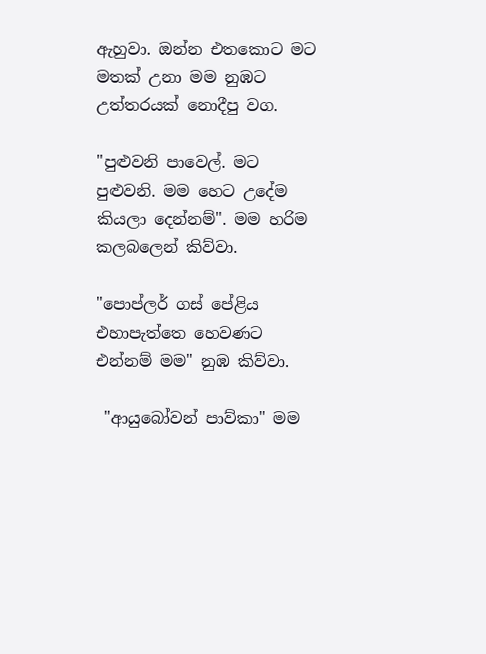ඇහුවා. ඔන්න එතකොට මට මතක් උනා මම නුඹට උත්තරයක් නොදීපු වග.

"පුළුවනි පාවෙල්. මට පුළුවනි. මම හෙට උදේම කියලා දෙන්නම්". මම හරිම කලබලෙන් කිව්වා.

"පොප්ලර් ගස් පේළිය එහාපැත්තෙ හෙවණට එන්නම් මම" නුඹ කිව්වා.

 "ආයුබෝවන් පාව්කා" මම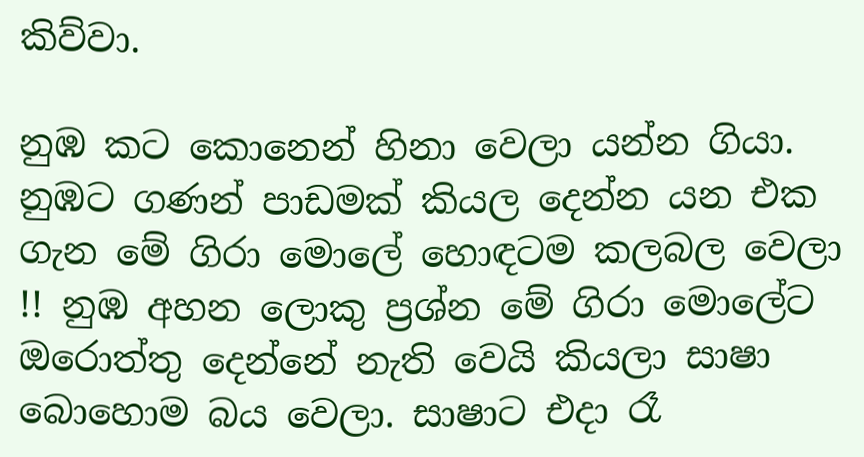කිව්වා.

නුඹ කට කොනෙන් හිනා වෙලා යන්න ගියා. නුඹට ගණන් පාඩමක් කියල දෙන්න යන එක ගැන මේ ගිරා මොලේ හොඳටම කලබල වෙලා !! නුඹ අහන ලොකු ප්‍රශ්න මේ ගිරා මොලේට ඔරොත්තු දෙන්නේ නැති වෙයි කියලා සාෂා බොහොම බය වෙලා. සාෂාට එදා රෑ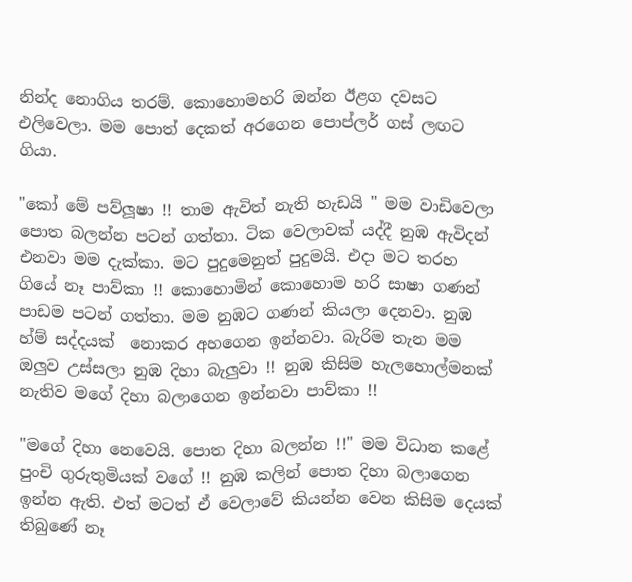නින්ද නොගිය තරම්. කොහොමහරි ඔන්න ඊළග දවසට එලිවෙලා. මම පොත් දෙකත් අරගෙන පොප්ලර් ගස් ලඟට ගියා.

"කෝ මේ පව්ලූෂා !! තාම ඇවිත් නැති හැඩයි " මම වාඩිවෙලා පොත බලන්න පටන් ගත්තා. ටික වෙලාවක් යද්දී නුඹ ඇවිදන් එනවා මම දැක්කා. මට පුදුමෙනුත් පුදුමයි. එදා මට තරහ ගියේ නෑ පාව්කා !! කොහොමින් කොහොම හරි සාෂා ගණන් පාඩම පටන් ගත්තා. මම නුඹට ගණන් කියලා දෙනවා. නුඹ හ්ම් සද්දයක්  නොකර අහගෙන ඉන්නවා. බැරිම තැන මම ඔලුව උස්සලා නුඹ දිහා බැලුවා !! නුඹ කිසිම හැලහොල්මනක් නැතිව මගේ දිහා බලාගෙන ඉන්නවා පාව්කා !!

"මගේ දිහා නෙවෙයි. පොත දිහා බලන්න !!" මම විධාන කළේ පුංචි ගුරුතුමියක් වගේ !! නුඹ කලින් පොත දිහා බලාගෙන ඉන්න ඇති. එත් මටත් ඒ වෙලාවේ කියන්න වෙන කිසිම දෙයක් තිබුණේ නෑ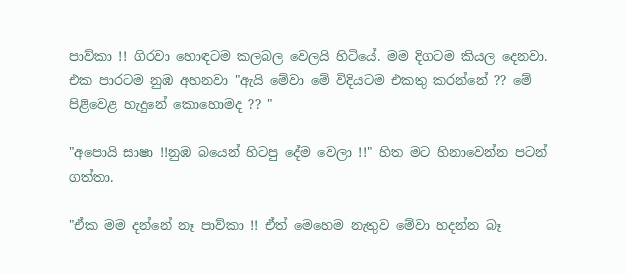පාව්කා !! ගිරවා හොඳටම කලබල වෙලයි හිටියේ. මම දිගටම කියල දෙනවා. එක පාරටම නුඹ අහනවා "ඇයි මේවා මේ විදියටම එකතු කරන්නේ ?? මේ පිළිවෙළ හැදුනේ කොහොමද ?? "

"අපොයි සාෂා !!නුඹ බයෙන් හිටපු දේම වෙලා !!" හිත මට හිනාවෙන්න පටන් ගත්තා.

"ඒක මම දන්නේ නෑ පාව්කා !! ඒත් මෙහෙම නැතුව මේවා හදන්න බෑ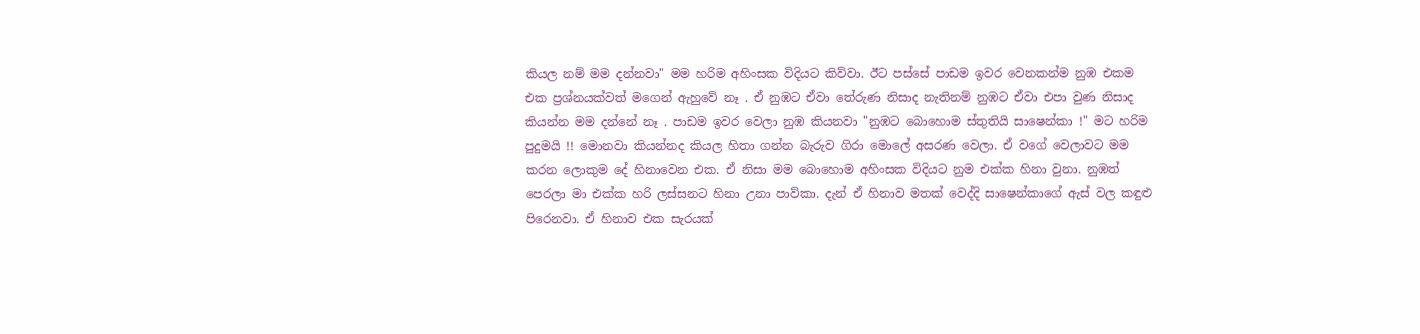කියල නම් මම දන්නවා" මම හරිම අහිංසක විදියට කිව්වා. ඊට පස්සේ පාඩම ඉවර වෙනකන්ම නුඹ එකම එක ප්‍රශ්නයක්වත් මගෙන් ඇහුවේ නෑ . ඒ නුඹට ඒවා තේරුණ නිසාද නැතිනම් නුඹට ඒවා එපා වුණ නිසාද කියන්න මම දන්නේ නෑ . පාඩම ඉවර වෙලා නුඹ කියනවා "නුඹට බොහොම ස්තුතියි සාෂෙන්කා !" මට හරිම පුදුමයි !! මොනවා කියන්නද කියල හිතා ගන්න බැරුව ගිරා මොලේ අසරණ වෙලා. ඒ වගේ වෙලාවට මම කරන ලොකුම දේ හිනාවෙන එක. ඒ නිසා මම බොහොම අහිංසක විදියට නුම එක්ක හිනා වුනා. නුඹත් පෙරලා මා එක්ක හරි ලස්සනට හිනා උනා පාව්කා. දැන් ඒ හිනාව මතක් වෙද්දි සාෂෙන්කාගේ ඇස් වල කඳුළු පිරෙනවා. ඒ හිනාව එක සැරයක්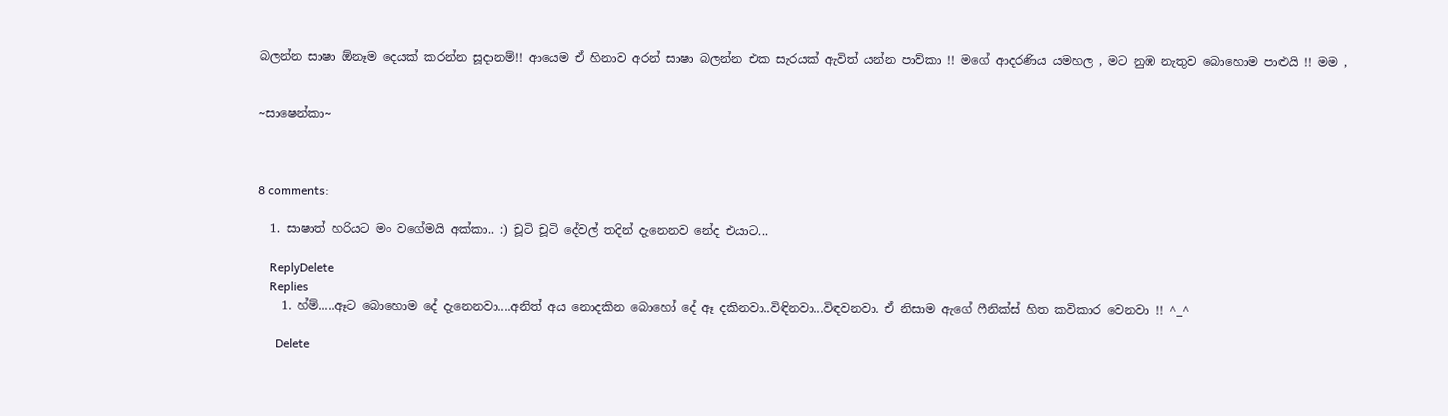බලන්න සාෂා ඕනෑම දෙයක් කරන්න සූදානම්!! ආයෙම ඒ හිනාව අරන් සාෂා බලන්න එක සැරයක් ඇවිත් යන්න පාව්කා !! මගේ ආදරණිය යමහල , මට නුඹ නැතුව බොහොම පාළුයි !! මම ,


~සාෂෙන්කා~



8 comments:

  1. සාෂාත් හරියට මං වගේමයි අක්කා.. :) චූටි චූටි දේවල් තදින් දැනෙනව නේද එයාට...

    ReplyDelete
    Replies
    1. හ්ම්.....ඈට බොහොම දේ දැනෙනවා....අනිත් අය නොදකින බොහෝ දේ ඈ දකිනවා..විඳිනවා...විඳවනවා. ඒ නිසාම ඇගේ ෆීනික්ස් හිත කවිකාර වෙනවා !! ^_^

      Delete